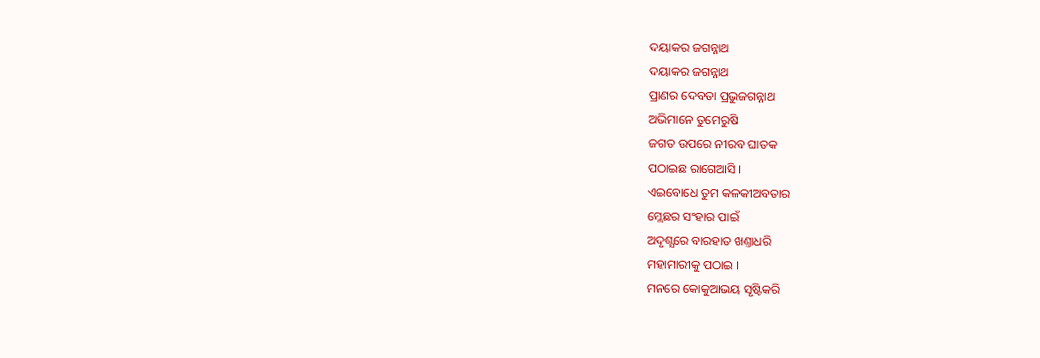ଦୟାକର ଜଗନ୍ନାଥ
ଦୟାକର ଜଗନ୍ନାଥ
ପ୍ରାଣର ଦେବତା ପ୍ରଭୁଜଗନ୍ନାଥ
ଅଭିମାନେ ତୁମେରୁଷି
ଜଗତ ଉପରେ ନୀରବ ଘାତକ
ପଠାଇଛ ରାଗେଆସି ।
ଏଇବୋଧେ ତୁମ କଳକୀଅବତାର
ମ୍ଲେଛର ସଂହାର ପାଇଁ
ଅଦୃଶ୍ଯରେ ବାରହାତ ଖଣ୍ତାଧରି
ମହାମାରୀକୁ ପଠାଇ ।
ମନରେ କୋକୁଆଭୟ ସୃଷ୍ଟିକରି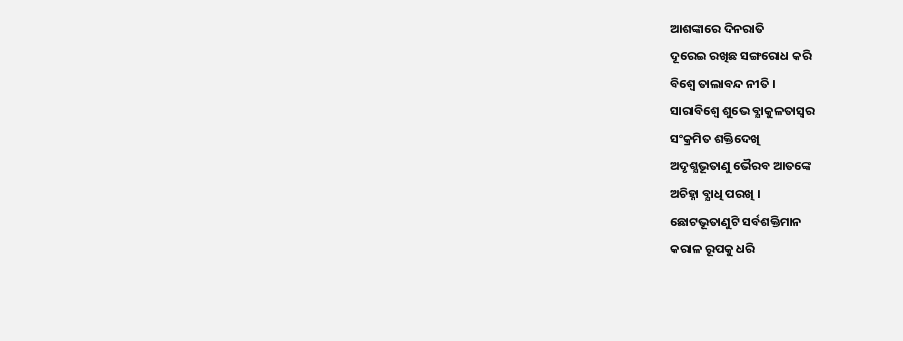ଆଶଙ୍କାରେ ଦିନରାତି
ଦୂରେଇ ରଖିଛ ସଙ୍ଗରୋଧ କରି
ବିଶ୍ବେ ତାଲାବନ୍ଦ ନୀତି ।
ସାରାବିଶ୍ବେ ଶୁଭେ ବ୍ଯାକୁଳତାସ୍ବର
ସଂକ୍ରମିତ ଶକ୍ତିଦେଖି
ଅଦୃଶ୍ଯଭୂତାଣୁ ଭୈରବ ଆତଙ୍କେ
ଅଚିହ୍ନା ବ୍ଯାଧି ପରଖି ।
ଛୋଟଭୂତାଣୁଟି ସର୍ବଶକ୍ତିମାନ
କରାଳ ରୂପକୁ ଧରି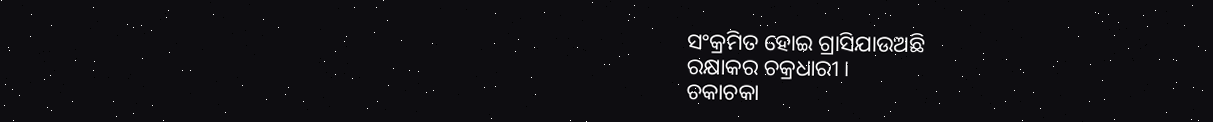ସଂକ୍ରମିତ ହୋଇ ଗ୍ରାସିଯାଉଅଛି
ରକ୍ଷାକର ଚକ୍ରଧାରୀ ।
ଚକାଚକା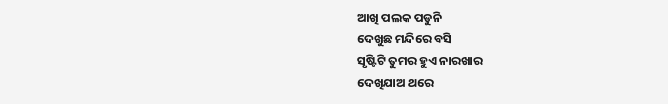ଆଖି ପଲକ ପଡୁନି
ଦେଖୁଛ ମନ୍ଦିରେ ବସି
ସୃଷ୍ଟିଟି ତୁମର ହୁଏ ନାରଖାର
ଦେଖିଯାଅ ଥରେ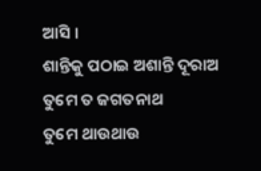ଆସି ।
ଶାନ୍ତିକୁ ପଠାଇ ଅଶାନ୍ତି ଦୂରାଅ
ତୁମେ ତ ଜଗତନାଥ
ତୁମେ ଥାଉଥାଉ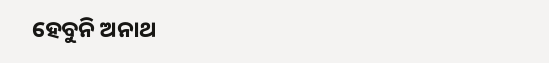ହେବୁନି ଅନାଥ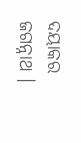ଦୟାକର ଜଗନ୍ନାଥ ।